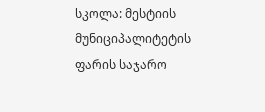სკოლა: მესტიის მუნიციპალიტეტის ფარის საჯარო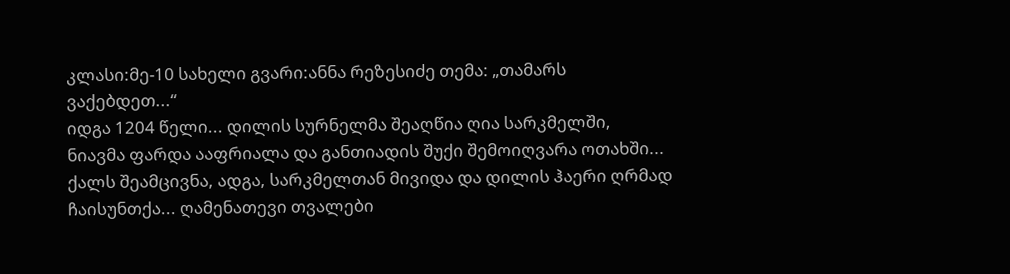კლასი:მე-10 სახელი გვარი:ანნა რეზესიძე თემა: „თამარს ვაქებდეთ...“
იდგა 1204 წელი... დილის სურნელმა შეაღწია ღია სარკმელში, ნიავმა ფარდა ააფრიალა და განთიადის შუქი შემოიღვარა ოთახში... ქალს შეამცივნა, ადგა, სარკმელთან მივიდა და დილის ჰაერი ღრმად ჩაისუნთქა... ღამენათევი თვალები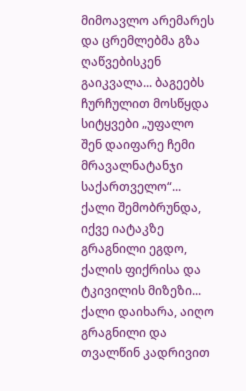მიმოავლო არემარეს და ცრემლებმა გზა ღაწვებისკენ გაიკვალა... ბაგეებს ჩურჩულით მოსწყდა სიტყვები „უფალო შენ დაიფარე ჩემი მრავალნატანჯი საქართველო“... ქალი შემობრუნდა, იქვე იატაკზე გრაგნილი ეგდო, ქალის ფიქრისა და ტკივილის მიზეზი... ქალი დაიხარა, აიღო გრაგნილი და თვალწინ კადრივით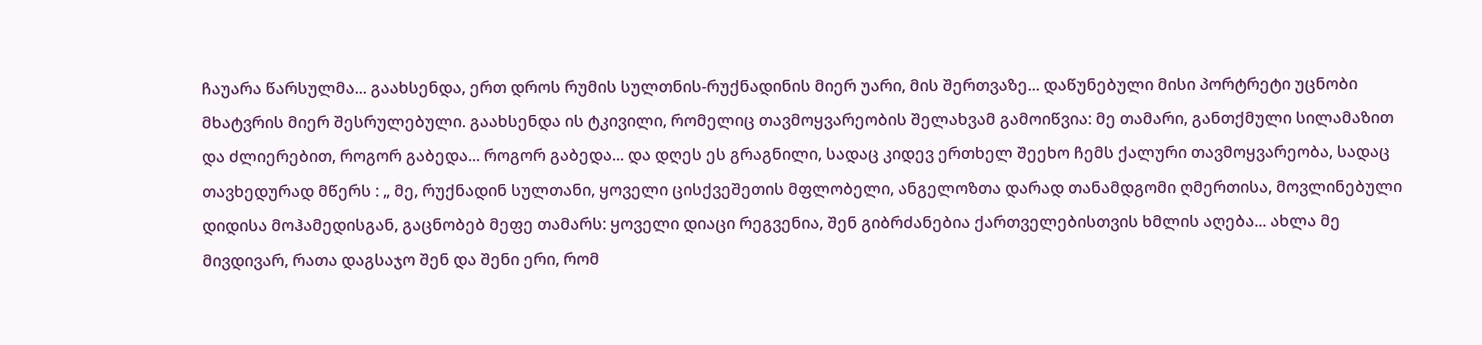ჩაუარა წარსულმა... გაახსენდა, ერთ დროს რუმის სულთნის-რუქნადინის მიერ უარი, მის შერთვაზე... დაწუნებული მისი პორტრეტი უცნობი მხატვრის მიერ შესრულებული. გაახსენდა ის ტკივილი, რომელიც თავმოყვარეობის შელახვამ გამოიწვია: მე თამარი, განთქმული სილამაზით და ძლიერებით, როგორ გაბედა... როგორ გაბედა... და დღეს ეს გრაგნილი, სადაც კიდევ ერთხელ შეეხო ჩემს ქალური თავმოყვარეობა, სადაც თავხედურად მწერს : „ მე, რუქნადინ სულთანი, ყოველი ცისქვეშეთის მფლობელი, ანგელოზთა დარად თანამდგომი ღმერთისა, მოვლინებული დიდისა მოჰამედისგან, გაცნობებ მეფე თამარს: ყოველი დიაცი რეგვენია, შენ გიბრძანებია ქართველებისთვის ხმლის აღება... ახლა მე მივდივარ, რათა დაგსაჯო შენ და შენი ერი, რომ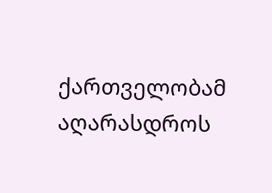ქართველობამ აღარასდროს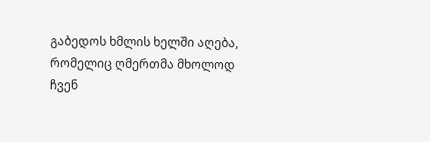გაბედოს ხმლის ხელში აღება, რომელიც ღმერთმა მხოლოდ ჩვენ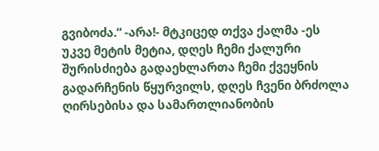გვიბოძა.“ -არა!- მტკიცედ თქვა ქალმა -ეს უკვე მეტის მეტია, დღეს ჩემი ქალური შურისძიება გადაეხლართა ჩემი ქვეყნის გადარჩენის წყურვილს, დღეს ჩვენი ბრძოლა ღირსებისა და სამართლიანობის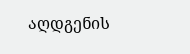აღდგენის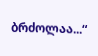ბრძოლაა...“